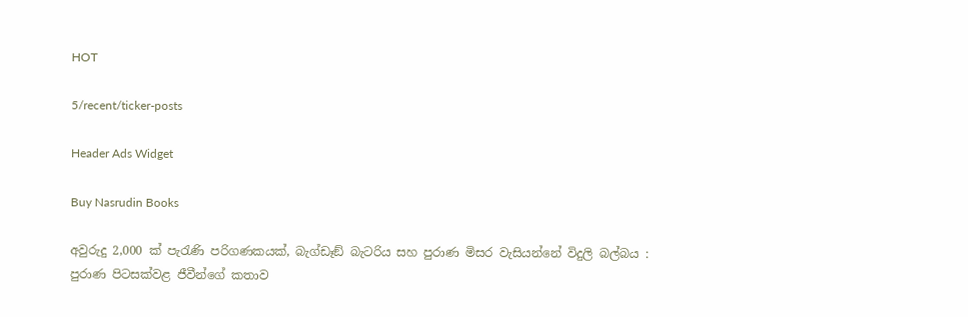HOT

5/recent/ticker-posts

Header Ads Widget

Buy Nasrudin Books

අවුරුදු 2,000 ක් පැරැණි පරිගණකයක්, බැග්ඩෑඞ් බැටරිය සහ පුරාණ මිසර වැසියන්නේ විදුලි බල්බය : පුරාණ පිටසක්වළ ජීවීන්ගේ කතාව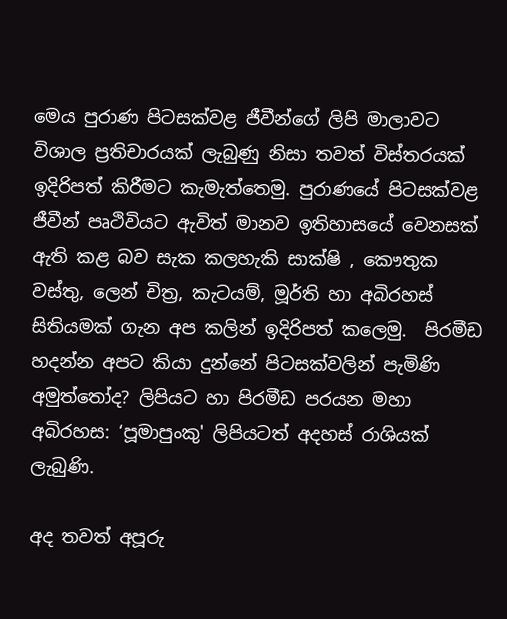මෙය පුරාණ පිටසක්වළ ජීවීන්ගේ ලිපි මාලාවට විශාල ප්‍රතිචාරයක් ලැබුණු නිසා තවත් විස්තරයක් ඉදිරිපත් කිරීමට කැමැත්තෙමු. පුරාණයේ පිටසක්වළ ජීවීන් පෘථිවියට ඇවිත් මානව ඉතිහාසයේ වෙනසක් ඇති කළ බව සැක කලහැකි සාක්ෂි , කෞතුක වස්තු, ලෙන් චිත්‍ර, කැටයම්, මූර්ති හා අබිරහස් සිතියමක් ගැන අප කලින් ඉදිරිපත් කලෙමු.  පිරමීඩ හදන්න අපට කියා දුන්නේ පිටසක්වලින් පැමිණි අමුත්තෝද? ලිපියට හා පිරමීඩ පරයන මහා අබිරහස: ‘පූමාපුංකු' ලිපියටත් අදහස් රාශියක් ලැබුණි.

අද තවත් අපූරු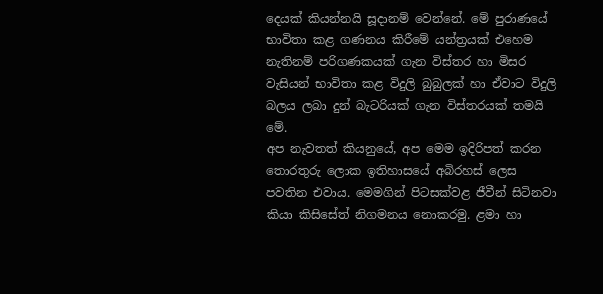දෙයක් කියන්නයි සූදානම් වෙන්නේ. මේ පුරාණයේ භාවිතා කළ ගණනය කිරීමේ යන්ත්‍රයක් එහෙම නැතිනම් පරිගණකයක් ගැන විස්තර හා මිසර වැසියන් භාවිතා කළ විදුලි බුබුලක් හා ඒවාට විදුලි බලය ලබා දුන් බැටරියක් ගැන විස්තරයක් තමයි මේ.
අප නැවතත් කියනුයේ, අප මෙම ඉදිරිපත් කරන තොරතුරු ලොක ඉතිහාසයේ අබිරහස් ලෙස පවතින එවාය. මෙමගින් පිටසක්වළ ජීවීන් සිටිනවා කියා කිසිසේත් නිගමනය නොකරමු. ළමා හා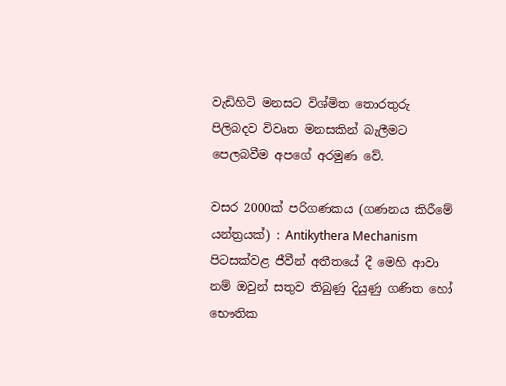වැඩිහිටි මනසට විශ්මිත තොරතුරු පිලිබදව විවෘත මනසකින් බැලීමට පෙලබවීම අපගේ අරමුණ වේ.

වසර 2000ක් පරිගණකය (ගණනය කිරීමේ යන්ත්‍රයක්) : Antikythera Mechanism
පිටසක්වළ ජීවීන් අතීතයේ දී මෙහි ආවා නම් ඔවුන් සතුව තිබුණු දියුණු ගණිත හෝ භෞතික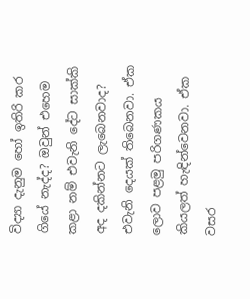විද්‍යා දැනුම හෝ ඉතිරි කර ගියේ නැද්ද? ඔවුන් එහෙම කළා නම් එවැනි දේට සාක්කි අද දකින්නට ලැබෙනවාද? එවැනි දෙයක් තිබෙනවා. ඒක ලොව පළමු පරිගණකය කියලත් හැඳින්වෙනවා. ඒක වසර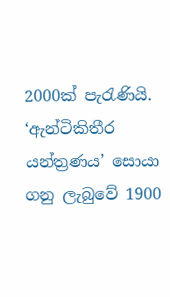2000ක් පැරැණියි. ‘ඇන්ටිකිතීර යන්ත්‍රණය’ සොයා ගනු ලැබුවේ 1900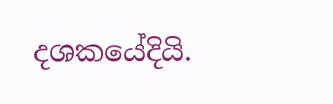දශකයේදියි.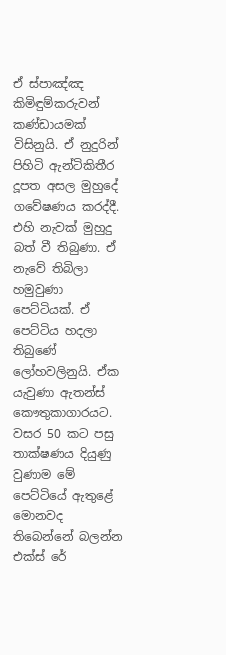ඒ ස්පාඤ්ඤ කිමිඳුම්කරුවන් කණ්ඩායමක් විසිනුයි. ඒ නුදුරින් පිහිටි ඇන්ටිකිතීර දූපත අසල මුහුදේ ගවේෂණය කරද්දී. එහි නැවක් මුහුදු බත් වී තිබුණා. ඒ නැවේ තිබිලා හමුවුණා පෙට්ටියක්. ඒ පෙට්ටිය හදලා තිබුණේ ලෝහවලිනුයි. ඒක යැවුණා ඇතන්ස් කෞතුකාගාරයට. වසර 50 කට පසු තාක්ෂණය දියුණු වුණාම මේ පෙට්ටියේ ඇතුළේ මොනවද තිබෙන්නේ බලන්න එක්ස් රේ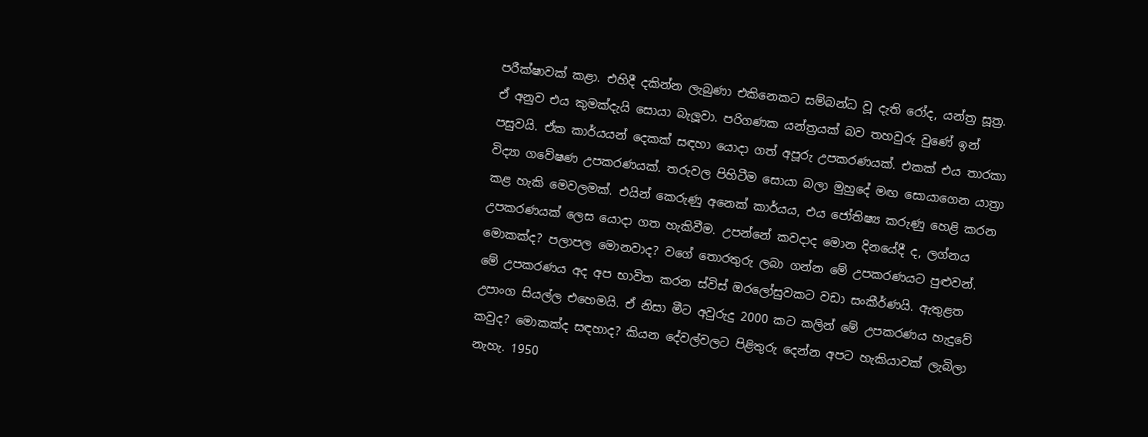පරීක්ෂාවක් කළා. එහිදී දකින්න ලැබුණා එකිනෙකට සම්බන්ධ වූ දැති රෝද, යන්ත්‍ර සූත්‍ර. ඒ අනුව එය කුමක්දැයි සොයා බැලූවා. පරිගණක යන්ත්‍රයක් බව තහවුරු වුණේ ඉන් පසුවයි. ඒක කාර්යයන් දෙකක් සඳහා යොදා ගත් අපූරු උපකරණයක්. එකක් එය තාරකා විද්‍යා ගවේෂණ උපකරණයක්. තරුවල පිහිටීම සොයා බලා මුහුදේ මඟ සොයාගෙන යාත්‍රා කළ හැකි මෙවලමක්. එයින් කෙරුණු අනෙක් කාර්යය, එය ජෝතිෂ්‍ය කරුණු හෙළි කරන උපකරණයක් ලෙස යොදා ගත හැකිවීම. උපන්නේ කවදාද මොන දිනයේදී ද, ලග්නය මොකක්ද? පලාපල මොනවාද? වගේ තොරතුරු ලබා ගන්න මේ උපකරණයට පුළුවන්. මේ උපකරණය අද අප භාවිත කරන ස්විස් ඔරලෝසුවකට වඩා සංකීර්ණයි. ඇතුළත උපාංග සියල්ල එහෙමයි. ඒ නිසා මීට අවුරුදු 2000 කට කලින් මේ උපකරණය හැදුවේ කවුද? මොකක්ද සඳහාද? කියන දේවල්වලට පිළිතුරු දෙන්න අපට හැකියාවක් ලැබිලා නැහැ. 1950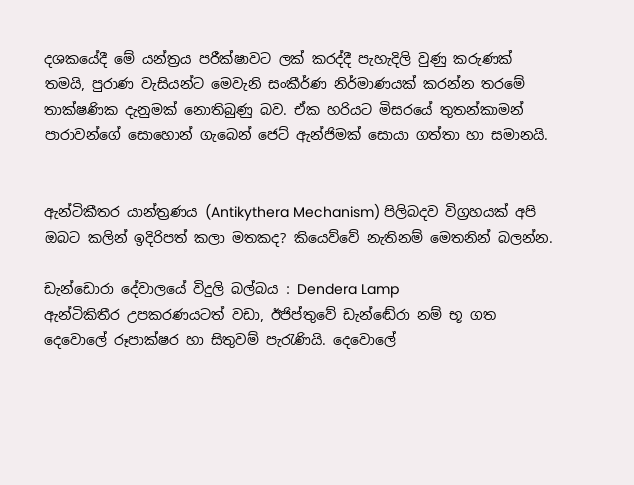දශකයේදී මේ යන්ත්‍රය පරීක්ෂාවට ලක් කරද්දී පැහැදිලි වුණු කරුණක් තමයි, පුරාණ වැසියන්ට මෙවැනි සංකීර්ණ නිර්මාණයක් කරන්න තරමේ තාක්ෂණික දැනුමක් නොතිබුණු බව. ඒක හරියට මිසරයේ තුතන්කාමන් පාරාවන්ගේ සොහොන් ගැබෙන් ජෙට් ඇන්ජිමක් සොයා ගත්තා හා සමානයි.


ඇන්ටිකීතර යාන්ත්‍රණය (Antikythera Mechanism) පිලිබදව විග්‍රහයක් අපි ඔබට කලින් ඉදිරිපත් කලා මතකද? කියෙව්වේ නැතිනම් මෙතනින් බලන්න.

ඩැන්ඩොරා දේවාලයේ විදුලි බල්බය : Dendera Lamp
ඇන්ටිකිතීර උපකරණයටත් වඩා, ඊජිප්තුවේ ඩැන්ඬේරා නම් භූ ගත දෙවොලේ රූපාක්ෂර හා සිතුවම් පැරැණියි. දෙවොලේ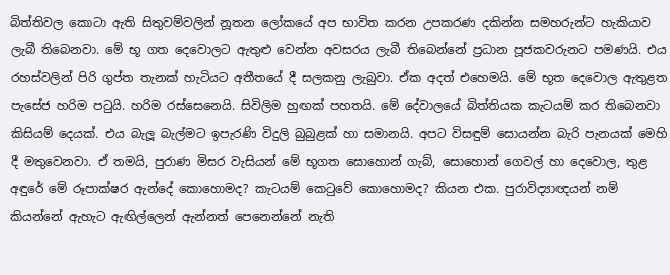බිත්තිවල කොටා ඇති සිතුවම්වලින් නූතන ලෝකයේ අප භාවිත කරන උපකරණ දකින්න සමහරුන්ට හැකියාව ලැබී තිබෙනවා. මේ භූ ගත දෙවොලට ඇතුළු වෙන්න අවසරය ලැබී තිබෙන්නේ ප්‍රධාන පූජකවරුනට පමණයි. එය රහස්වලින් පිරි ගුප්ත තැනක් හැටියට අතීතයේ දී සලකනු ලැබුවා. ඒක අදත් එහෙමයි. මේ භූත දෙවොල ඇතුළත පැසේජ හරිම පටුයි. හරිම රස්සෙනෙයි. සිවිලිම හුඟක් පහතයි. මේ දේවාලයේ බිත්තියක කැටයම් කර තිබෙනවා කිසියම් දෙයක්. එය බැලූ බැල්මට ඉපැරණි විදුලි බුබුළක් හා සමානයි. අපට විසඳුම් සොයන්න බැරි පැනයක් මෙහි දී මතුවෙනවා. ඒ තමයි, පුරාණ මිසර වැසියන් මේ භූගත සොහොන් ගැබ්, සොහොන් ගෙවල් හා දෙවොල, තුළ අඳුරේ මේ රූපාක්ෂර ඇන්දේ කොහොමද? කැටයම් කෙටුවේ කොහොමද? කියන එක. පුරාවිද්‍යාඥයන් නම් කියන්නේ ඇහැට ඇඟිල්ලෙන් ඇන්නත් පෙනෙන්නේ නැති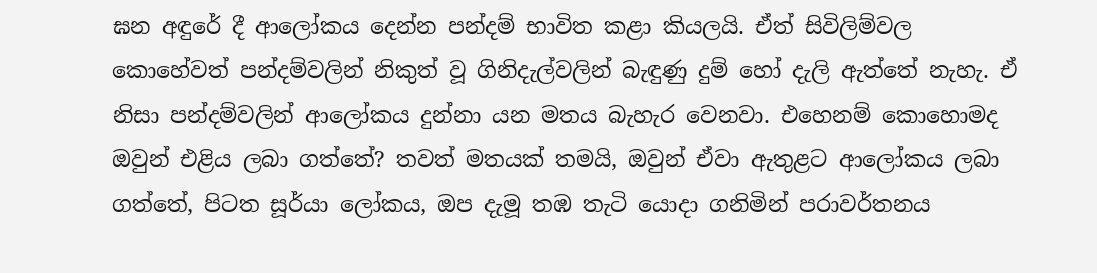ඝන අඳුරේ දී ආලෝකය දෙන්න පන්දම් භාවිත කළා කියලයි. ඒත් සිවිලිම්වල කොහේවත් පන්දම්වලින් නිකුත් වූ ගිනිදැල්වලින් බැඳුණු දුම් හෝ දැලි ඇත්තේ නැහැ. ඒ නිසා පන්දම්වලින් ආලෝකය දුන්නා යන මතය බැහැර වෙනවා. එහෙනම් කොහොමද ඔවුන් එළිය ලබා ගත්තේ? තවත් මතයක් තමයි, ඔවුන් ඒවා ඇතුළට ආලෝකය ලබා ගත්තේ, පිටත සූර්යා ලෝකය, ඔප දැමූ තඹ තැටි යොදා ගනිමින් පරාවර්තනය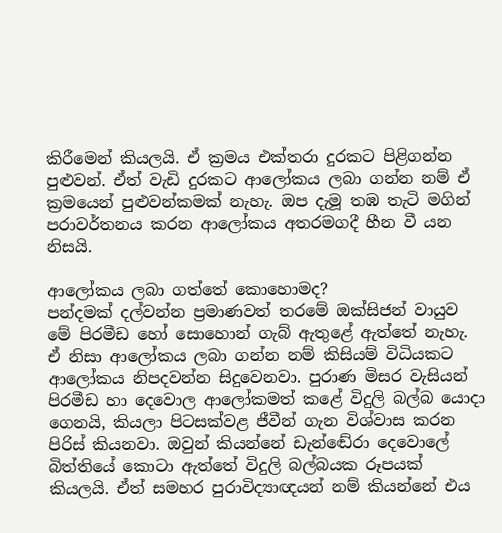කිරීමෙන් කියලයි. ඒ ක්‍රමය එක්තරා දුරකට පිළිගන්න පුළුවන්. ඒත් වැඩි දුරකට ආලෝකය ලබා ගන්න නම් ඒ ක්‍රමයෙන් පුළුවන්කමක් නැහැ. ඔප දැමූ තඹ තැටි මගින් පරාවර්තනය කරන ආලෝකය අතරමගදී හීන වී යන නිසයි.

ආලෝකය ලබා ගත්තේ කොහොමද?
පන්දමක් දල්වන්න ප්‍රමාණවත් තරමේ ඔක්සිජන් වායුව මේ පිරමීඩ හෝ සොහොන් ගැබ් ඇතුළේ ඇත්තේ නැහැ. ඒ නිසා ආලෝකය ලබා ගන්න නම් කිසියම් විධියකට ආලෝකය නිපදවන්න සිදුවෙනවා. පුරාණ මිසර වැසියන් පිරමීඩ හා දෙවොල ආලෝකමත් කළේ විදුලි බල්බ යොදා ගෙනයි, කියලා පිටසක්වළ ජීවීන් ගැන විශ්වාස කරන පිරිස් කියනවා. ඔවුන් කියන්නේ ඩැන්ඬේරා දෙවොලේ බිත්තියේ කොටා ඇත්තේ විදුලි බල්බයක රූපයක් කියලයි. ඒත් සමහර පුරාවිද්‍යාඥයන් නම් කියන්නේ එය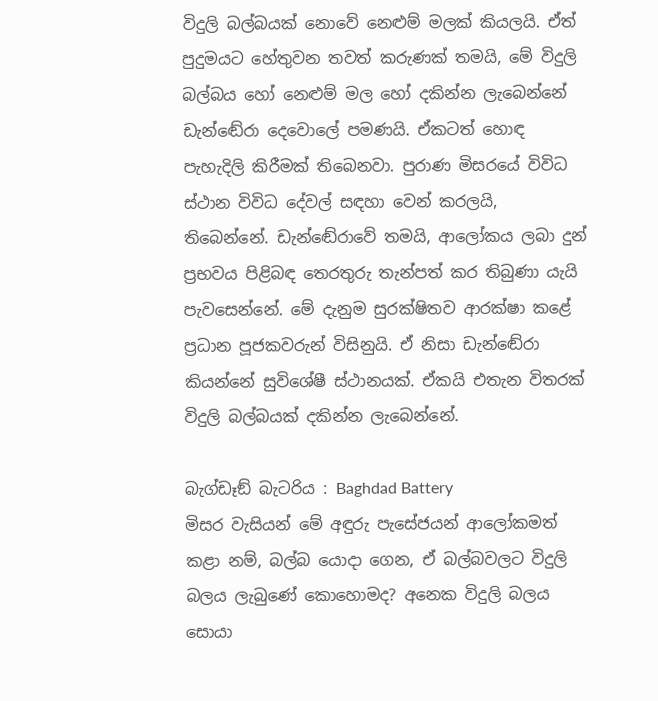විදුලි බල්බයක් නොවේ නෙළුම් මලක් කියලයි. ඒත් පුදුමයට හේතුවන තවත් කරුණක් තමයි, මේ විදුලි බල්බය හෝ නෙළුම් මල හෝ දකින්න ලැබෙන්නේ ඩැන්ඬේරා දෙවොලේ පමණයි. ඒකටත් හොඳ පැහැදිලි කිරීමක් තිබෙනවා. පුරාණ මිසරයේ විවිධ ස්ථාන විවිධ දේවල් සඳහා වෙන් කරලයි, තිබෙන්නේ. ඩැන්ඬේරාවේ තමයි, ආලෝකය ලබා දුන් ප්‍රභවය පිළිබඳ තෙරතුරු තැන්පත් කර තිබුණා යැයි පැවසෙන්නේ. මේ දැනුම සුරක්ෂිතව ආරක්ෂා කළේ ප්‍රධාන පූජකවරුන් විසිනුයි. ඒ නිසා ඩැන්ඬේරා කියන්නේ සුවිශේෂී ස්ථානයක්. ඒකයි එතැන විතරක් විදුලි බල්බයක් දකින්න ලැබෙන්නේ.

බැග්ඩෑඞ් බැටරිය : Baghdad Battery
මිසර වැසියන් මේ අඳුරු පැසේජයන් ආලෝකමත් කළා නම්, බල්බ යොදා ගෙන, ඒ බල්බවලට විදුලි බලය ලැබුණේ කොහොමද? අනෙක විදුලි බලය සොයා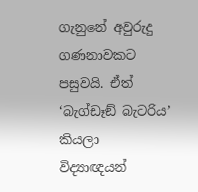ගැනුනේ අවුරුදු ගණනාවකට පසුවයි. ඒත් ‘බැග්ඩෑඞ් බැටරිය’ කියලා විද්‍යාඥයන්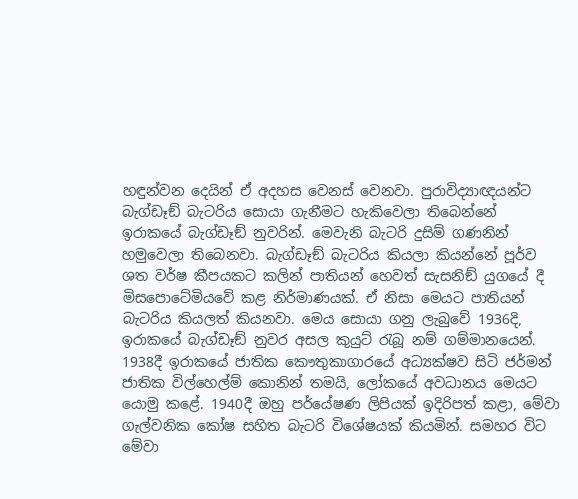හඳුන්වන දෙයින් ඒ අදහස වෙනස් වෙනවා. පුරාවිද්‍යාඥයන්ට බැග්ඩෑඞ් බැටරිය සොයා ගැනීමට හැකිවෙලා තිබෙන්නේ ඉරාකයේ බැග්ඩෑඞ් නුවරින්. මෙවැනි බැටරි දුසිම් ගණනින් හමුවෙලා තිබෙනවා. බැග්ඩෑඞ් බැටරිය කියලා කියන්නේ පූර්ව ශත වර්ෂ කීපයකට කලින් පාතියන් හෙවත් සැසනිඞ් යුගයේ දී මිසපොටේමියවේ කළ නිර්මාණයක්. ඒ නිසා මෙයට පාතියන් බැටරිය කියලත් කියනවා. මෙය සොයා ගනු ලැබුවේ 1936දි, ඉරාකයේ බැග්ඩෑඞ් නුවර අසල කුයුට් රැබූ නම් ගම්මානයෙන්. 1938දී ඉරාකයේ ජාතික කෞතුකාගාරයේ අධ්‍යක්ෂව සිටි ජර්මන් ජාතික විල්හෙල්ම් කොනින් තමයි, ලෝකයේ අවධානය මෙයට යොමු කළේ. 1940දී ඔහු පර්යේෂණ ලිපියක් ඉදිරිපත් කළා, මේවා ගැල්වනික කෝෂ සහිත බැටරි විශේෂයක් කියමින්. සමහර විට මේවා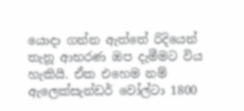යොදා ගන්න ඇත්තේ රිදියෙන් තැනූ ආභරණ ඔප දැමීමට විය හැකියි. ඒක එහෙම නම් ඇලෙක්සැන්ඩර් වෝල්ටා 1800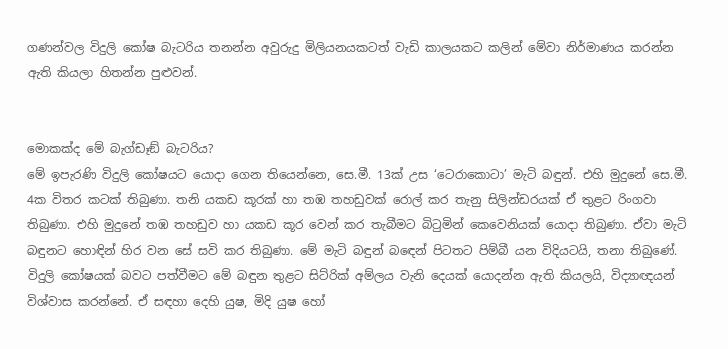ගණන්වල විදුලි කෝෂ බැටරිය තනන්න අවුරුදු මිලියනයකටත් වැඩි කාලයකට කලින් මේවා නිර්මාණය කරන්න ඇති කියලා හිතන්න පුළුවන්.


මොකක්ද මේ බැග්ඩෑඞ් බැටරිය?
මේ ඉපැරණි විදුලි කෝෂයට යොදා ගෙන තියෙන්නෙ, සෙ.මී. 13ක් උස ‘ටෙරාකොටා’ මැටි බඳුන්. එහි මුදුනේ සෙ.මී. 4ක විතර කටක් තිබුණා. තනි යකඩ කූරක් හා තඹ තහඩුවක් රොල් කර තැනු සිලින්ඩරයක් ඒ තුළට රිංගවා තිබුණා. එහි මුදුනේ තඹ තහඩුව හා යකඩ කූර වෙන් කර තැබීමට බිටුමින් කෙවෙනියක් යොදා තිබුණා. ඒවා මැටි බඳුනට හොඳින් හිර වන සේ සවි කර තිබුණා. මේ මැටි බඳුන් බඳෙන් පිටතට පිම්බී යන විදියටයි, තනා තිබුණේ. විදුලි කෝෂයක් බවට පත්වීමට මේ බඳුන තුළට සිට්රික් අම්ලය වැනි දෙයක් යොදන්න ඇති කියලයි, විද්‍යාඥයන් විශ්වාස කරන්නේ. ඒ සඳහා දෙහි යුෂ, මිදි යුෂ හෝ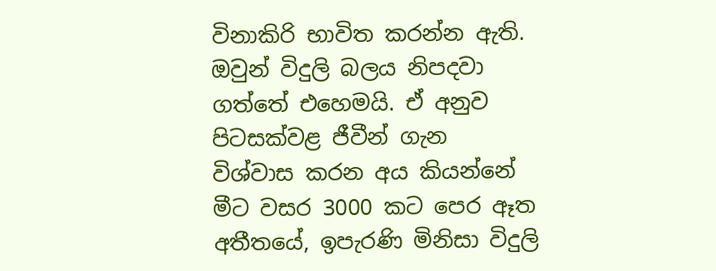විනාකිරි භාවිත කරන්න ඇති. ඔවුන් විදුලි බලය නිපදවා ගත්තේ එහෙමයි. ඒ අනුව පිටසක්වළ ජීවීන් ගැන විශ්වාස කරන අය කියන්නේ මීට වසර 3000 කට පෙර ඈත අතීතයේ, ඉපැරණි මිනිසා විදුලි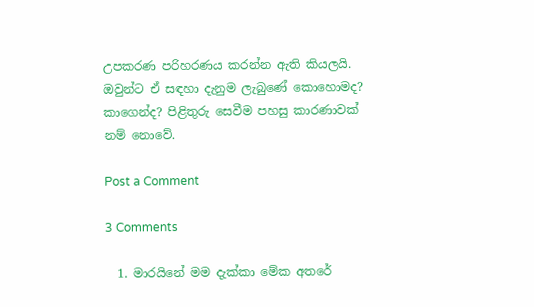උපකරණ පරිහරණය කරන්න ඇති කියලයි. ඔවුන්ට ඒ සඳහා දැනුම ලැබුණේ කොහොමද? කාගෙන්ද? පිළිතුරු සෙවීම පහසු කාරණාවක් නම් නොවේ.

Post a Comment

3 Comments

  1. මාරයිනේ මම දැක්කා මේක අතරේ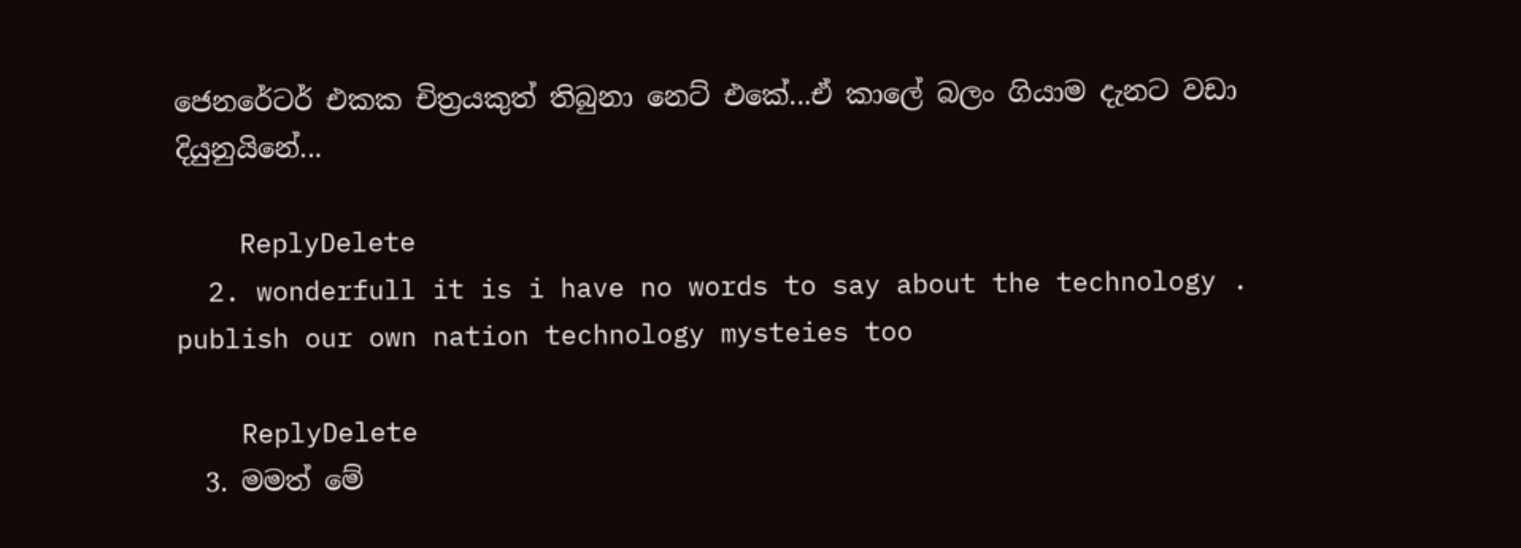ජෙනරේටර් එකක චිත්‍රයකුත් තිබුනා නෙට් එකේ...ඒ කාලේ බලං ගියාම දැනට වඩා දියුනුයිනේ...

    ReplyDelete
  2. wonderfull it is i have no words to say about the technology . publish our own nation technology mysteies too

    ReplyDelete
  3. මමත් මේ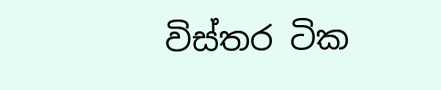විස්තර ටික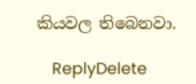කියවල තිබෙනවා.

    ReplyDelete